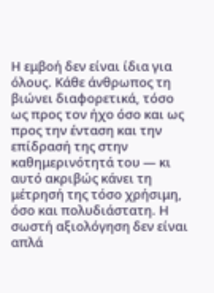Η εμβοή δεν είναι ίδια για όλους. Κάθε άνθρωπος τη βιώνει διαφορετικά, τόσο ως προς τον ήχο όσο και ως προς την ένταση και την επίδρασή της στην καθημερινότητά του — κι αυτό ακριβώς κάνει τη μέτρησή της τόσο χρήσιμη, όσο και πολυδιάστατη. Η σωστή αξιολόγηση δεν είναι απλά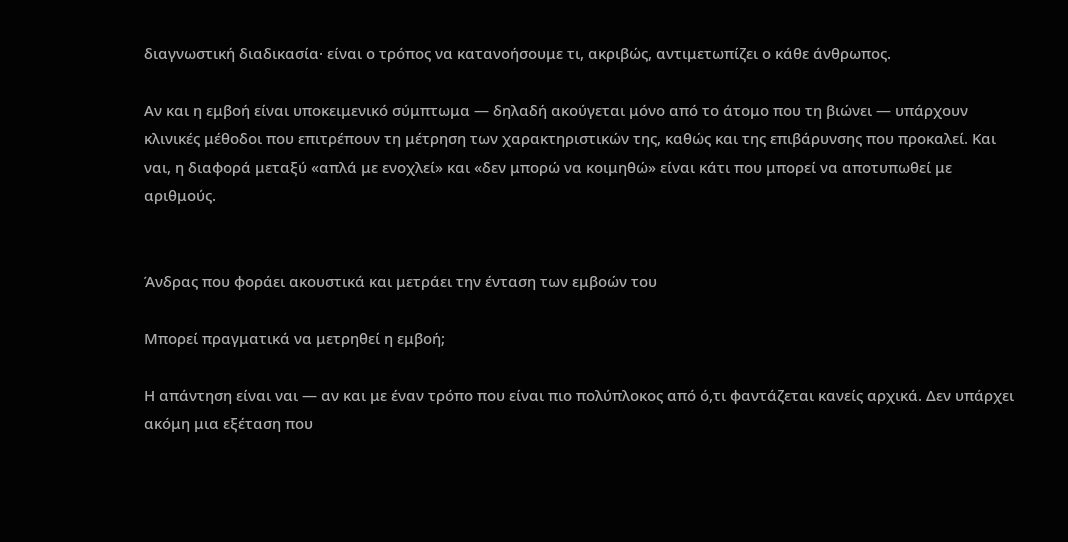διαγνωστική διαδικασία· είναι ο τρόπος να κατανοήσουμε τι, ακριβώς, αντιμετωπίζει ο κάθε άνθρωπος.

Αν και η εμβοή είναι υποκειμενικό σύμπτωμα — δηλαδή ακούγεται μόνο από το άτομο που τη βιώνει — υπάρχουν κλινικές μέθοδοι που επιτρέπουν τη μέτρηση των χαρακτηριστικών της, καθώς και της επιβάρυνσης που προκαλεί. Και ναι, η διαφορά μεταξύ «απλά με ενοχλεί» και «δεν μπορώ να κοιμηθώ» είναι κάτι που μπορεί να αποτυπωθεί με αριθμούς.


Άνδρας που φοράει ακουστικά και μετράει την ένταση των εμβοών του

Μπορεί πραγματικά να μετρηθεί η εμβοή;

Η απάντηση είναι ναι — αν και με έναν τρόπο που είναι πιο πολύπλοκος από ό,τι φαντάζεται κανείς αρχικά. Δεν υπάρχει ακόμη μια εξέταση που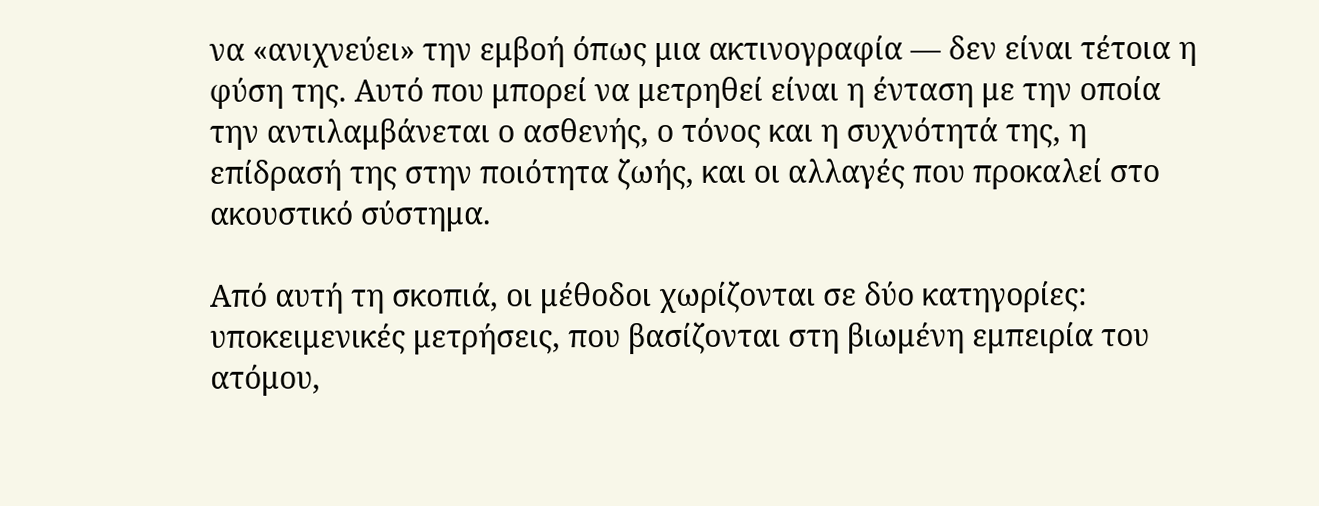να «ανιχνεύει» την εμβοή όπως μια ακτινογραφία — δεν είναι τέτοια η φύση της. Αυτό που μπορεί να μετρηθεί είναι η ένταση με την οποία την αντιλαμβάνεται ο ασθενής, ο τόνος και η συχνότητά της, η επίδρασή της στην ποιότητα ζωής, και οι αλλαγές που προκαλεί στο ακουστικό σύστημα.

Από αυτή τη σκοπιά, οι μέθοδοι χωρίζονται σε δύο κατηγορίες: υποκειμενικές μετρήσεις, που βασίζονται στη βιωμένη εμπειρία του ατόμου,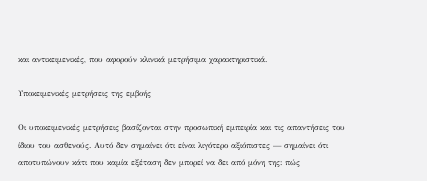και αντικειμενικές, που αφορούν κλινικά μετρήσιμα χαρακτηριστικά.

Υποκειμενικές μετρήσεις της εμβοής

Οι υποκειμενικές μετρήσεις βασίζονται στην προσωπική εμπειρία και τις απαντήσεις του ίδιου του ασθενούς. Αυτό δεν σημαίνει ότι είναι λιγότερο αξιόπιστες — σημαίνει ότι αποτυπώνουν κάτι που καμία εξέταση δεν μπορεί να δει από μόνη της: πώς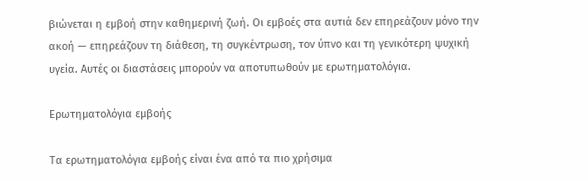βιώνεται η εμβοή στην καθημερινή ζωή. Οι εμβοές στα αυτιά δεν επηρεάζουν μόνο την ακοή — επηρεάζουν τη διάθεση, τη συγκέντρωση, τον ύπνο και τη γενικότερη ψυχική υγεία. Αυτές οι διαστάσεις μπορούν να αποτυπωθούν με ερωτηματολόγια.

Ερωτηματολόγια εμβοής

Τα ερωτηματολόγια εμβοής είναι ένα από τα πιο χρήσιμα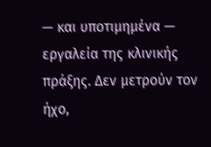— και υποτιμημένα — εργαλεία της κλινικής πράξης. Δεν μετρούν τον ήχο,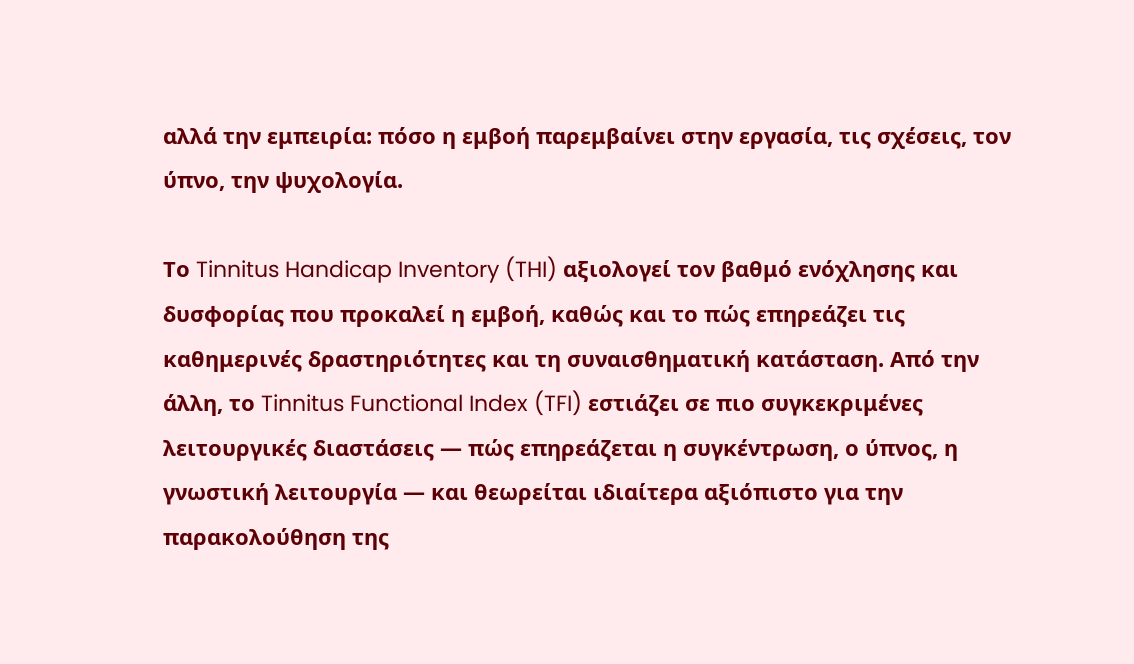αλλά την εμπειρία: πόσο η εμβοή παρεμβαίνει στην εργασία, τις σχέσεις, τον ύπνο, την ψυχολογία.

Το Tinnitus Handicap Inventory (THI) αξιολογεί τον βαθμό ενόχλησης και δυσφορίας που προκαλεί η εμβοή, καθώς και το πώς επηρεάζει τις καθημερινές δραστηριότητες και τη συναισθηματική κατάσταση. Από την άλλη, το Tinnitus Functional Index (TFI) εστιάζει σε πιο συγκεκριμένες λειτουργικές διαστάσεις — πώς επηρεάζεται η συγκέντρωση, ο ύπνος, η γνωστική λειτουργία — και θεωρείται ιδιαίτερα αξιόπιστο για την παρακολούθηση της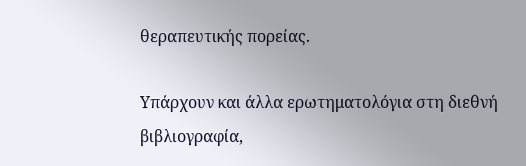θεραπευτικής πορείας.

Υπάρχουν και άλλα ερωτηματολόγια στη διεθνή βιβλιογραφία,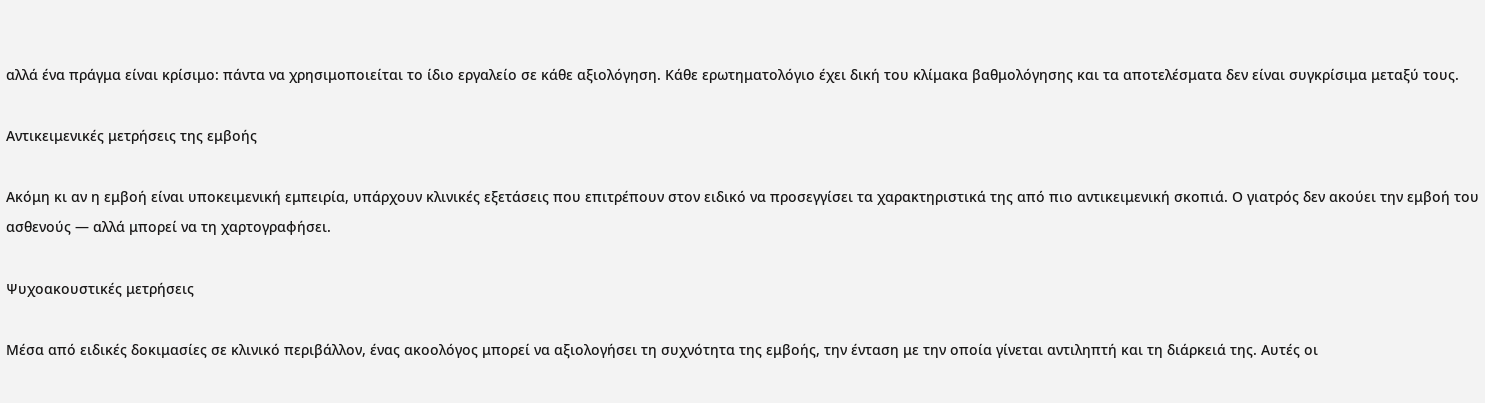αλλά ένα πράγμα είναι κρίσιμο: πάντα να χρησιμοποιείται το ίδιο εργαλείο σε κάθε αξιολόγηση. Κάθε ερωτηματολόγιο έχει δική του κλίμακα βαθμολόγησης και τα αποτελέσματα δεν είναι συγκρίσιμα μεταξύ τους.

Αντικειμενικές μετρήσεις της εμβοής

Ακόμη κι αν η εμβοή είναι υποκειμενική εμπειρία, υπάρχουν κλινικές εξετάσεις που επιτρέπουν στον ειδικό να προσεγγίσει τα χαρακτηριστικά της από πιο αντικειμενική σκοπιά. Ο γιατρός δεν ακούει την εμβοή του ασθενούς — αλλά μπορεί να τη χαρτογραφήσει.

Ψυχοακουστικές μετρήσεις

Μέσα από ειδικές δοκιμασίες σε κλινικό περιβάλλον, ένας ακοολόγος μπορεί να αξιολογήσει τη συχνότητα της εμβοής, την ένταση με την οποία γίνεται αντιληπτή και τη διάρκειά της. Αυτές οι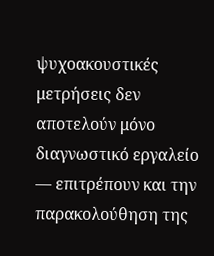ψυχοακουστικές μετρήσεις δεν αποτελούν μόνο διαγνωστικό εργαλείο — επιτρέπουν και την παρακολούθηση της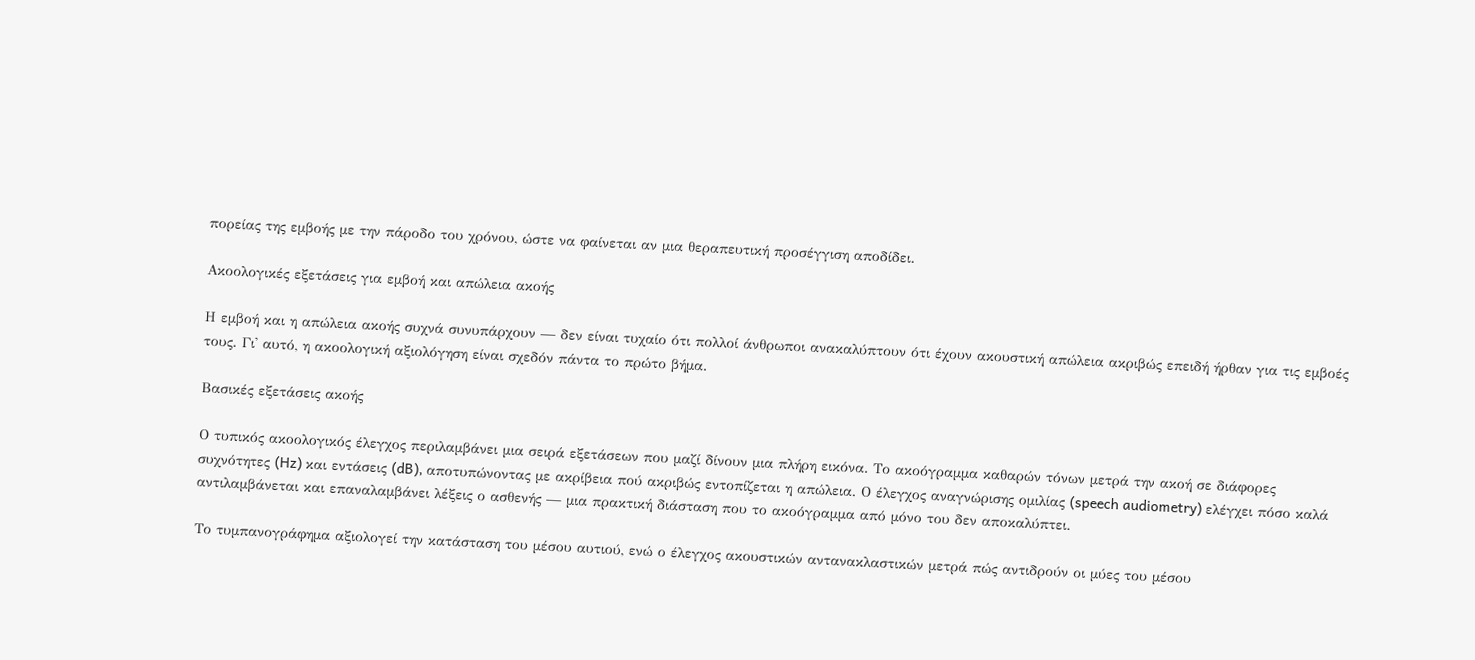πορείας της εμβοής με την πάροδο του χρόνου, ώστε να φαίνεται αν μια θεραπευτική προσέγγιση αποδίδει.

Ακοολογικές εξετάσεις για εμβοή και απώλεια ακοής

Η εμβοή και η απώλεια ακοής συχνά συνυπάρχουν — δεν είναι τυχαίο ότι πολλοί άνθρωποι ανακαλύπτουν ότι έχουν ακουστική απώλεια ακριβώς επειδή ήρθαν για τις εμβοές τους. Γι' αυτό, η ακοολογική αξιολόγηση είναι σχεδόν πάντα το πρώτο βήμα.

Βασικές εξετάσεις ακοής

Ο τυπικός ακοολογικός έλεγχος περιλαμβάνει μια σειρά εξετάσεων που μαζί δίνουν μια πλήρη εικόνα. Το ακοόγραμμα καθαρών τόνων μετρά την ακοή σε διάφορες συχνότητες (Hz) και εντάσεις (dB), αποτυπώνοντας με ακρίβεια πού ακριβώς εντοπίζεται η απώλεια. Ο έλεγχος αναγνώρισης ομιλίας (speech audiometry) ελέγχει πόσο καλά αντιλαμβάνεται και επαναλαμβάνει λέξεις ο ασθενής — μια πρακτική διάσταση που το ακοόγραμμα από μόνο του δεν αποκαλύπτει.

Το τυμπανογράφημα αξιολογεί την κατάσταση του μέσου αυτιού, ενώ ο έλεγχος ακουστικών αντανακλαστικών μετρά πώς αντιδρούν οι μύες του μέσου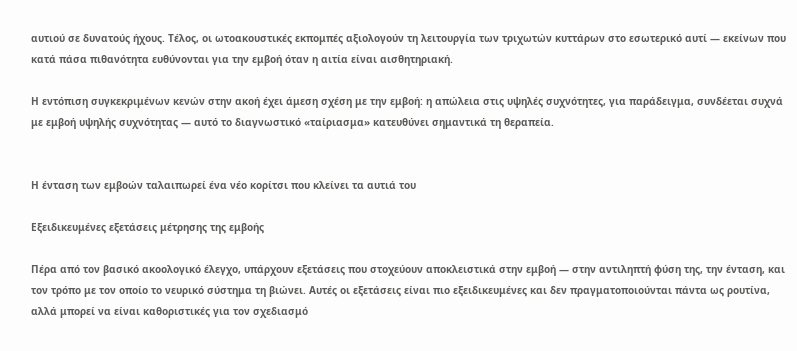αυτιού σε δυνατούς ήχους. Τέλος, οι ωτοακουστικές εκπομπές αξιολογούν τη λειτουργία των τριχωτών κυττάρων στο εσωτερικό αυτί — εκείνων που κατά πάσα πιθανότητα ευθύνονται για την εμβοή όταν η αιτία είναι αισθητηριακή.

Η εντόπιση συγκεκριμένων κενών στην ακοή έχει άμεση σχέση με την εμβοή: η απώλεια στις υψηλές συχνότητες, για παράδειγμα, συνδέεται συχνά με εμβοή υψηλής συχνότητας — αυτό το διαγνωστικό «ταίριασμα» κατευθύνει σημαντικά τη θεραπεία.


Η ένταση των εμβοών ταλαιπωρεί ένα νέο κορίτσι που κλείνει τα αυτιά του

Εξειδικευμένες εξετάσεις μέτρησης της εμβοής

Πέρα από τον βασικό ακοολογικό έλεγχο, υπάρχουν εξετάσεις που στοχεύουν αποκλειστικά στην εμβοή — στην αντιληπτή φύση της, την ένταση, και τον τρόπο με τον οποίο το νευρικό σύστημα τη βιώνει. Αυτές οι εξετάσεις είναι πιο εξειδικευμένες και δεν πραγματοποιούνται πάντα ως ρουτίνα, αλλά μπορεί να είναι καθοριστικές για τον σχεδιασμό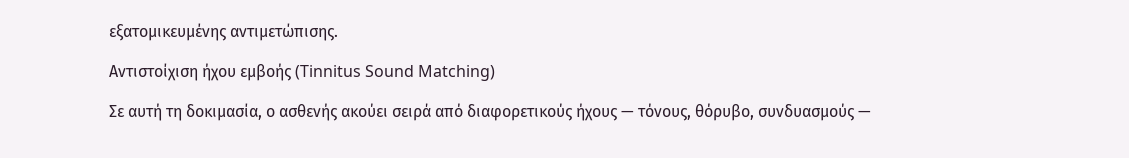εξατομικευμένης αντιμετώπισης.

Αντιστοίχιση ήχου εμβοής (Tinnitus Sound Matching)

Σε αυτή τη δοκιμασία, ο ασθενής ακούει σειρά από διαφορετικούς ήχους — τόνους, θόρυβο, συνδυασμούς —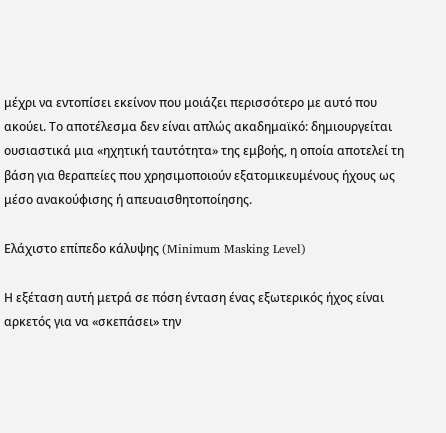μέχρι να εντοπίσει εκείνον που μοιάζει περισσότερο με αυτό που ακούει. Το αποτέλεσμα δεν είναι απλώς ακαδημαϊκό: δημιουργείται ουσιαστικά μια «ηχητική ταυτότητα» της εμβοής, η οποία αποτελεί τη βάση για θεραπείες που χρησιμοποιούν εξατομικευμένους ήχους ως μέσο ανακούφισης ή απευαισθητοποίησης.

Ελάχιστο επίπεδο κάλυψης (Minimum Masking Level)

Η εξέταση αυτή μετρά σε πόση ένταση ένας εξωτερικός ήχος είναι αρκετός για να «σκεπάσει» την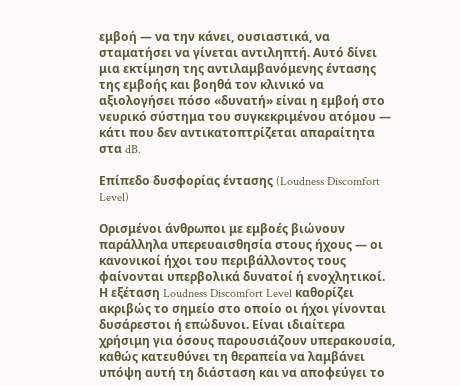εμβοή — να την κάνει, ουσιαστικά, να σταματήσει να γίνεται αντιληπτή. Αυτό δίνει μια εκτίμηση της αντιλαμβανόμενης έντασης της εμβοής και βοηθά τον κλινικό να αξιολογήσει πόσο «δυνατή» είναι η εμβοή στο νευρικό σύστημα του συγκεκριμένου ατόμου — κάτι που δεν αντικατοπτρίζεται απαραίτητα στα dB.

Επίπεδο δυσφορίας έντασης (Loudness Discomfort Level)

Ορισμένοι άνθρωποι με εμβοές βιώνουν παράλληλα υπερευαισθησία στους ήχους — οι κανονικοί ήχοι του περιβάλλοντος τους φαίνονται υπερβολικά δυνατοί ή ενοχλητικοί. Η εξέταση Loudness Discomfort Level καθορίζει ακριβώς το σημείο στο οποίο οι ήχοι γίνονται δυσάρεστοι ή επώδυνοι. Είναι ιδιαίτερα χρήσιμη για όσους παρουσιάζουν υπερακουσία, καθώς κατευθύνει τη θεραπεία να λαμβάνει υπόψη αυτή τη διάσταση και να αποφεύγει το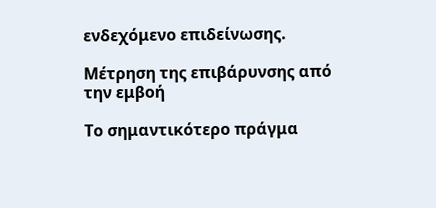ενδεχόμενο επιδείνωσης.

Μέτρηση της επιβάρυνσης από την εμβοή

Το σημαντικότερο πράγμα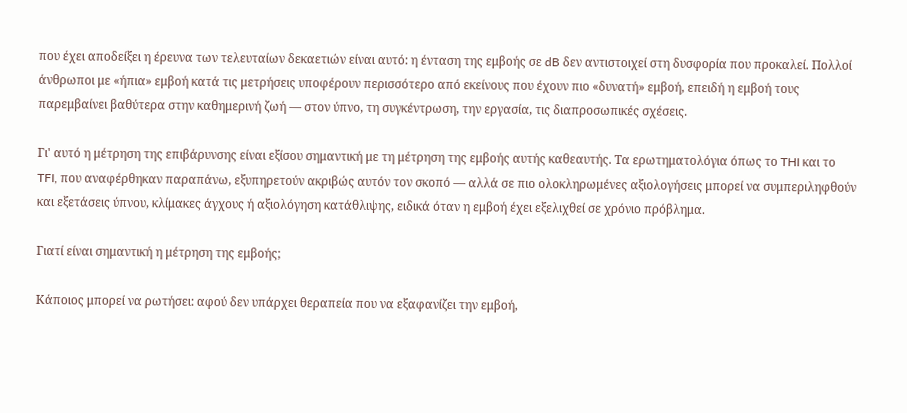που έχει αποδείξει η έρευνα των τελευταίων δεκαετιών είναι αυτό: η ένταση της εμβοής σε dB δεν αντιστοιχεί στη δυσφορία που προκαλεί. Πολλοί άνθρωποι με «ήπια» εμβοή κατά τις μετρήσεις υποφέρουν περισσότερο από εκείνους που έχουν πιο «δυνατή» εμβοή, επειδή η εμβοή τους παρεμβαίνει βαθύτερα στην καθημερινή ζωή — στον ύπνο, τη συγκέντρωση, την εργασία, τις διαπροσωπικές σχέσεις.

Γι' αυτό η μέτρηση της επιβάρυνσης είναι εξίσου σημαντική με τη μέτρηση της εμβοής αυτής καθεαυτής. Τα ερωτηματολόγια όπως το THI και το TFI, που αναφέρθηκαν παραπάνω, εξυπηρετούν ακριβώς αυτόν τον σκοπό — αλλά σε πιο ολοκληρωμένες αξιολογήσεις μπορεί να συμπεριληφθούν και εξετάσεις ύπνου, κλίμακες άγχους ή αξιολόγηση κατάθλιψης, ειδικά όταν η εμβοή έχει εξελιχθεί σε χρόνιο πρόβλημα.

Γιατί είναι σημαντική η μέτρηση της εμβοής;

Κάποιος μπορεί να ρωτήσει: αφού δεν υπάρχει θεραπεία που να εξαφανίζει την εμβοή,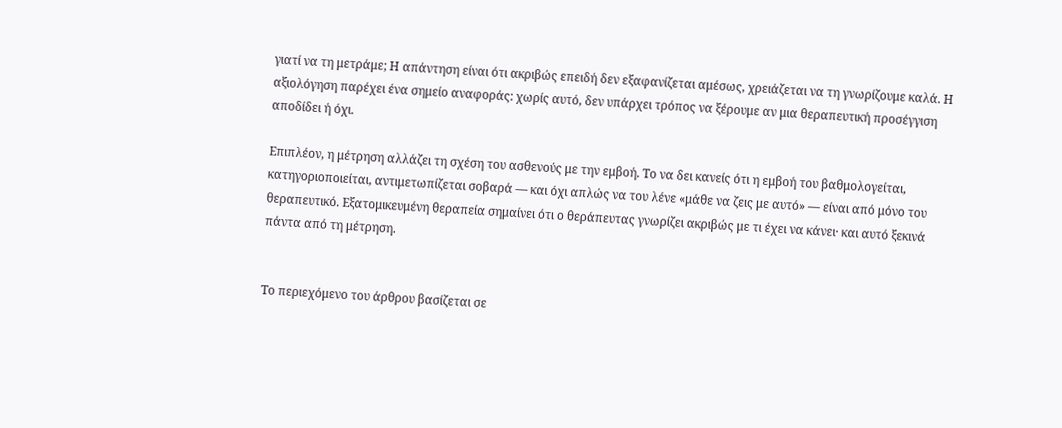γιατί να τη μετράμε; Η απάντηση είναι ότι ακριβώς επειδή δεν εξαφανίζεται αμέσως, χρειάζεται να τη γνωρίζουμε καλά. Η αξιολόγηση παρέχει ένα σημείο αναφοράς: χωρίς αυτό, δεν υπάρχει τρόπος να ξέρουμε αν μια θεραπευτική προσέγγιση αποδίδει ή όχι.

Επιπλέον, η μέτρηση αλλάζει τη σχέση του ασθενούς με την εμβοή. Το να δει κανείς ότι η εμβοή του βαθμολογείται, κατηγοριοποιείται, αντιμετωπίζεται σοβαρά — και όχι απλώς να του λένε «μάθε να ζεις με αυτό» — είναι από μόνο του θεραπευτικό. Εξατομικευμένη θεραπεία σημαίνει ότι ο θεράπευτας γνωρίζει ακριβώς με τι έχει να κάνει· και αυτό ξεκινά πάντα από τη μέτρηση.


Το περιεχόμενο του άρθρου βασίζεται σε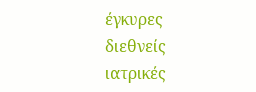έγκυρες διεθνείς ιατρικές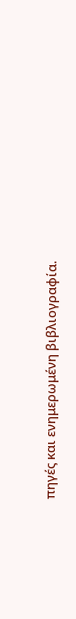πηγές και ενημερωμένη βιβλιογραφία.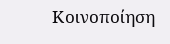Κοινοποίηση